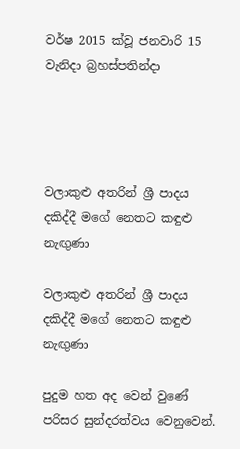වර්ෂ 2015 ක්වූ ජනවාරි 15 වැනිදා බ්‍රහස්පතින්දා




වලාකුළු අතරින් ශ්‍රී පාදය දකිද්දී මගේ නෙතට කඳුළු නැඟුණා

වලාකුළු අතරින් ශ්‍රී පාදය දකිද්දී මගේ නෙතට කඳුළු නැඟුණා

පුදුම හත අද වෙන් වුණේ පරිසර සුන්දරත්වය වෙනුවෙන්.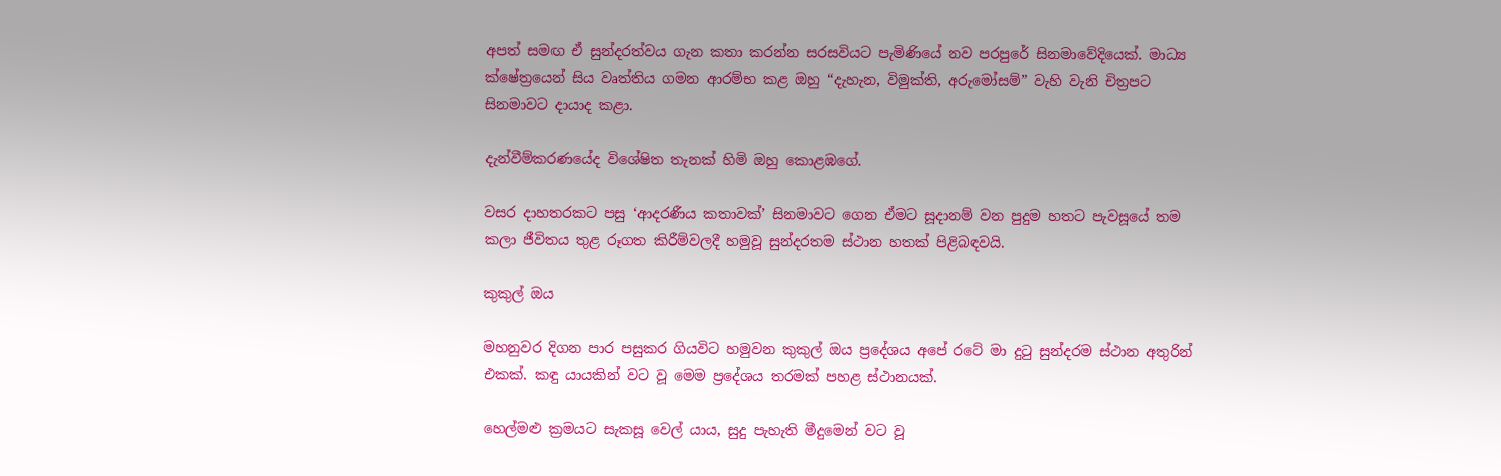අපත් සමඟ ඒ සුන්දරත්වය ගැන කතා කරන්න සරසවියට පැමිණියේ නව පරපුරේ සිනමාවේදියෙක්. මාධ්‍ය ක්ෂේත්‍රයෙන් සිය වෘත්තිය ගමන ආරම්භ කළ ඔහු “දැහැන, විමුක්ති, අරුමෝසම්” වැහි වැනි චිත්‍රපට සිනමාවට දායාද කළා.

දැන්වීම්කරණයේද විශේෂිත තැනක් හිමි ඔහු කොළඹගේ.

වසර දාහතරකට පසු ‘ආදරණීය කතාවක්’ සිනමාවට ගෙන ඒමට සූදානම් වන පුදුම හතට පැවසූයේ තම කලා ජීවිතය තුළ රූගත කිරීම්වලදී හමුවූ සුන්දරතම ස්ථාන හතක් පිළිබඳවයි.

කුකුල් ඔය

මහනුවර දිගන පාර පසුකර ගියවිට හමුවන කුකුල් ඔය ප්‍රදේශය අපේ රටේ මා දුටු සුන්දරම ස්ථාන අතුරින් එකක්. කඳු යායකින් වට වූ මෙම ප්‍රදේශය තරමක් පහළ ස්ථානයක්.

හෙල්මළු ක්‍රමයට සැකසූ වෙල් යාය, සුදු පැහැති මීදුමෙන් වට වූ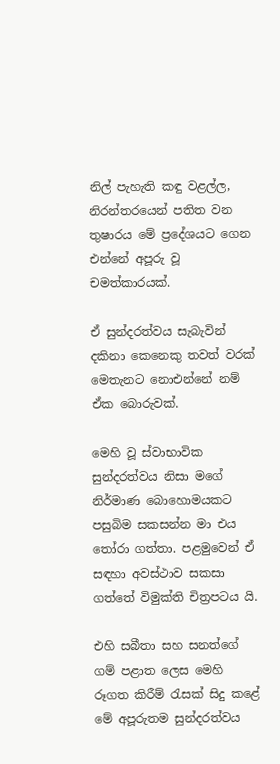නිල් පැහැති කඳු වළල්ල, නිරන්තරයෙන් පතිත වන තුෂාරය මේ ප්‍රදේශයට ගෙන එන්නේ අපූරු වූ චමත්කාරයක්.

ඒ සුන්දරත්වය සැබැවින් දකිනා කෙනෙකු තවත් වරක් මෙතැනට නොඑන්නේ නම් ඒක බොරුවක්.

මෙහි වූ ස්වාභාවික සුන්දරත්වය නිසා මගේ නිර්මාණ බොහොමයකට පසුබිම සකසන්න මා එය තෝරා ගත්තා. පළමුවෙන් ඒ සඳහා අවස්ථාව සකසා ගත්තේ විමුක්ති චිත්‍රපටය යි.

එහි සබීතා සහ සනත්ගේ ගම් පළාත ලෙස මෙහි රූගත කිරීම් රැසක් සිදු කළේ මේ අපූරුතම සුන්දරත්වය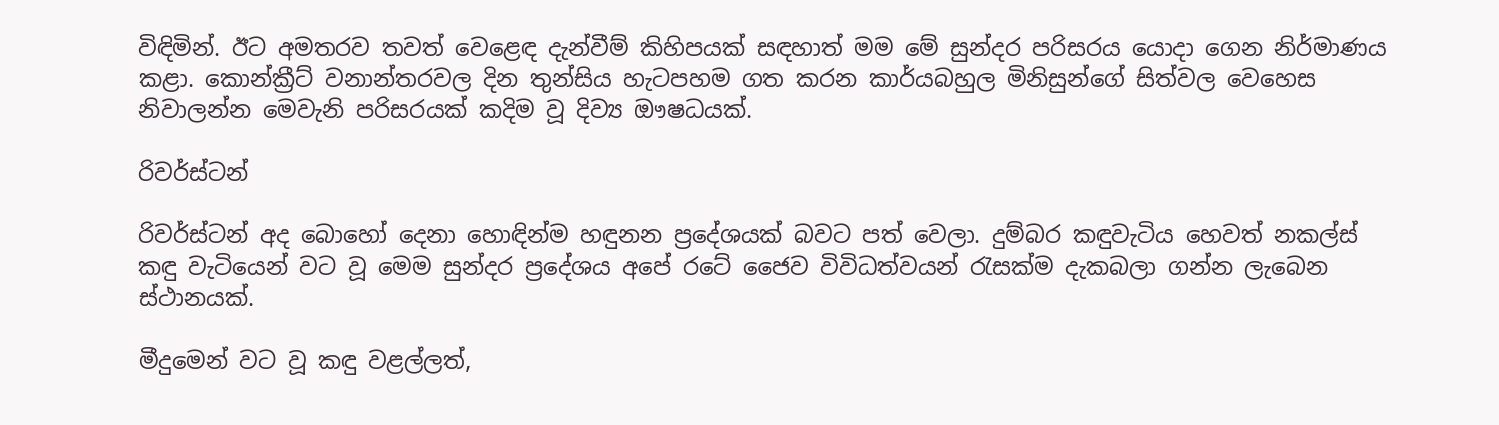විඳිමින්. ඊට අමතරව තවත් වෙළෙඳ දැන්වීම් කිහිපයක් සඳහාත් මම මේ සුන්දර පරිසරය යොදා ගෙන නිර්මාණය කළා. කොන්ක්‍රීට් වනාන්තරවල දින තුන්සිය හැටපහම ගත කරන කාර්යබහුල මිනිසුන්ගේ සිත්වල වෙහෙස නිවාලන්න මෙවැනි පරිසරයක් කදිම වූ දිව්‍ය ඖෂධයක්.

රිවර්ස්ටන්

රිවර්ස්ටන් අද බොහෝ දෙනා හොඳින්ම හඳුනන ප්‍රදේශයක් බවට පත් වෙලා. දුම්බර කඳුවැටිය හෙවත් නකල්ස් කඳු වැටියෙන් වට වූ මෙම සුන්දර ප්‍රදේශය අපේ රටේ ජෛව විවිධත්වයන් රැසක්ම දැකබලා ගන්න ලැබෙන ස්ථානයක්.

මීදුමෙන් වට වූ කඳු වළල්ලත්,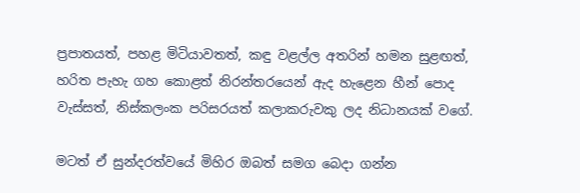ප්‍රපාතයත්, පහළ මිටියාවතත්, කඳු වළල්ල අතරින් හමන සුළඟත්, හරිත පැහැ ගහ කොළත් නිරන්තරයෙන් ඇද හැළෙන හීන් පොද වැස්සත්, නිස්කලංක පරිසරයත් කලාකරුවකු ලද නිධානයක් වගේ.

මටත් ඒ සුන්දරත්වයේ මිහිර ඔබත් සමග බෙදා ගන්න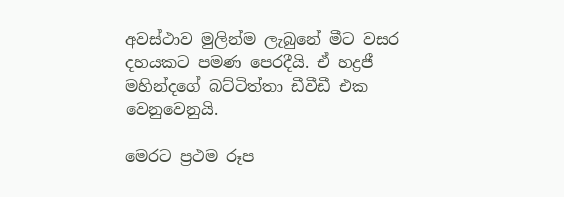අවස්ථාව මුලින්ම ලැබුනේ මීට වසර දහයකට පමණ පෙරදීයි. ඒ හද්‍රජී මහින්දගේ බට්ටිත්තා ඩීවීඩී එක වෙනුවෙනුයි.

මෙරට ප්‍රථම රූප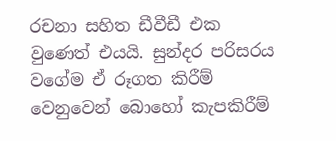රචනා සහිත ඩීවීඩී එක වුණෙත් එයයි. සුන්දර පරිසරය වගේම ඒ රූගත කිරීම් වෙනුවෙන් බොහෝ කැපකිරීම්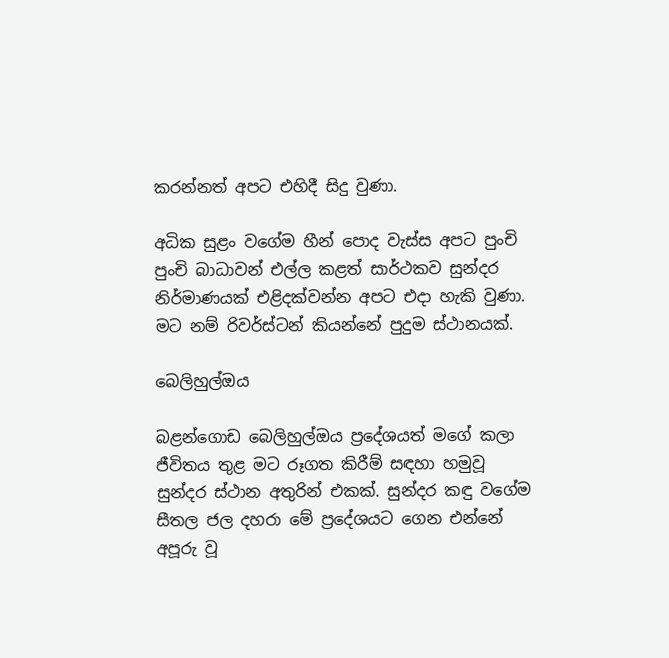කරන්නත් අපට එහිදී සිදු වුණා.

අධික සුළං වගේම හීන් පොද වැස්ස අපට පුංචි පුංචි බාධාවන් එල්ල කළත් සාර්ථකව සුන්දර නිර්මාණයක් එළිදක්වන්න අපට එදා හැකි වුණා. මට නම් රිවර්ස්ටන් කියන්නේ පුදුම ස්ථානයක්.

බෙලිහුල්ඔය

බළන්ගොඩ බෙලිහුල්ඔය ප්‍රදේශයත් මගේ කලා ජීවිතය තුළ මට රූගත කිරීම් සඳහා හමුවූ සුන්දර ස්ථාන අතුරින් එකක්. සුන්දර කඳු වගේම සීතල ජල දහරා මේ ප්‍රදේශයට ගෙන එන්නේ අපූරු වූ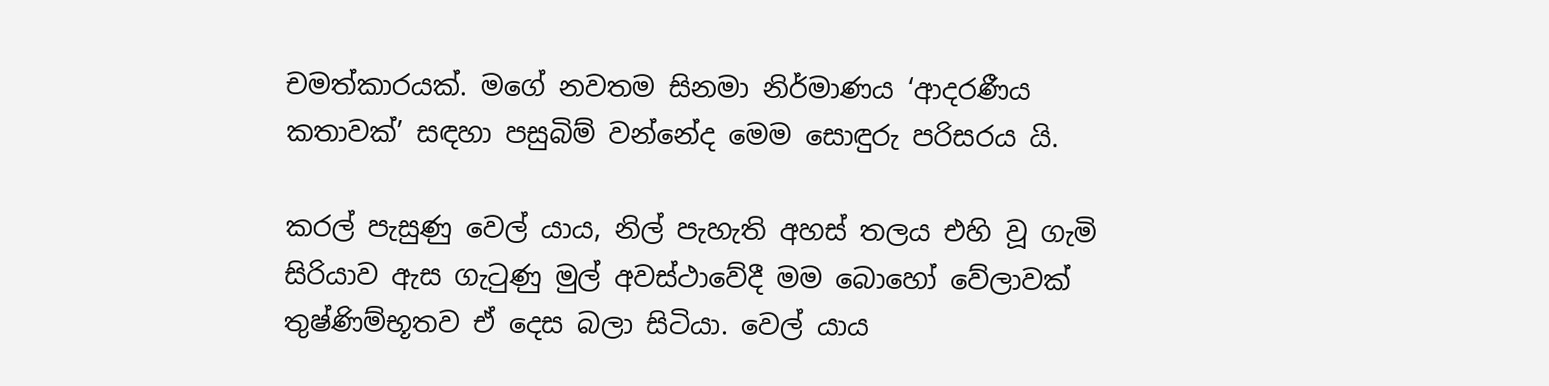චමත්කාරයක්. මගේ නවතම සිනමා නිර්මාණය ‘ආදරණීය කතාවක්’ සඳහා පසුබිම් වන්නේද මෙම සොඳුරු පරිසරය යි.

කරල් පැසුණු වෙල් යාය, නිල් පැහැති අහස් තලය එහි වූ ගැමි සිරියාව ඇස ගැටුණු මුල් අවස්ථාවේදී මම බොහෝ වේලාවක් තුෂ්ණිම්භූතව ඒ දෙස බලා සිටියා. වෙල් යාය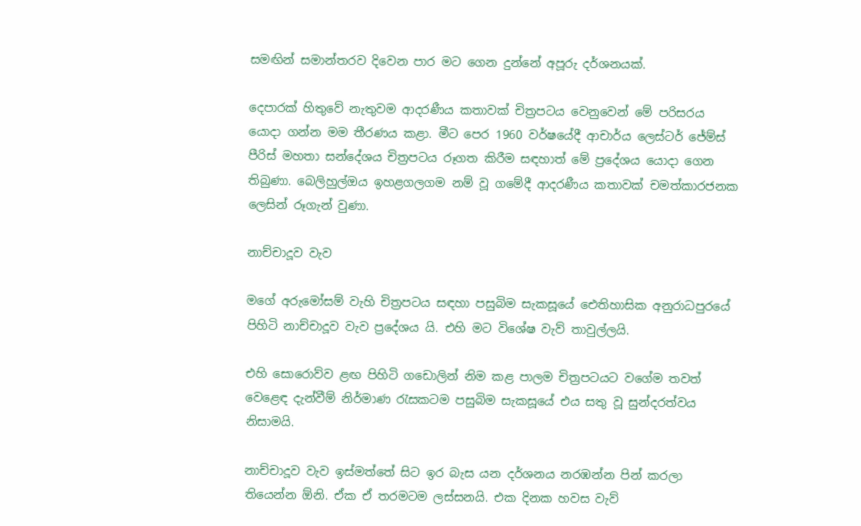සමඟින් සමාන්තරව දිවෙන පාර මට ගෙන දුන්නේ අපූරු දර්ශනයක්.

දෙපාරක් හිතුවේ නැතුවම ආදරණීය කතාවක් චිත්‍රපටය වෙනුවෙන් මේ පරිසරය යොදා ගන්න මම තීරණය කළා. මීට පෙර 1960 වර්ෂයේදී ආචාර්ය ලෙස්ටර් ජේම්ස් පීරිස් මහතා සන්දේශය චිත්‍රපටය රූගත කිරීම සඳහාත් මේ ප්‍රදේශය යොදා ගෙන තිබුණා. බෙලිහුල්ඔය ඉහළගලගම නම් වූ ගමේදී ආදරණීය කතාවක් චමත්කාරජනක ලෙසින් රූගැන් වුණා.

නාච්චාදූව වැව

මගේ අරුමෝසම් වැහි චිත්‍රපටය සඳහා පසුබිම සැකසූයේ ඓතිහාසික අනුරාධපුරයේ පිහිටි නාච්චාදූව වැව ප්‍රදේශය යි. එහි මට විශේෂ වැව් තාවුල්ලයි.

එහි සොරොව්ව ළඟ පිහිටි ගඩොලින් නිම කළ පාලම චිත්‍රපටයට වගේම තවත් වෙළෙඳ දැන්වීම් නිර්මාණ රැසකටම පසුබිම සැකසූයේ එය සතු වූ සුන්දරත්වය නිසාමයි.

නාච්චාදූව වැව ඉස්මත්තේ සිට ඉර බැස යන දර්ශනය නරඹන්න පින් කරලා තියෙන්න ඕනි. ඒක ඒ තරමටම ලස්සනයි. එක දිනක හවස වැව්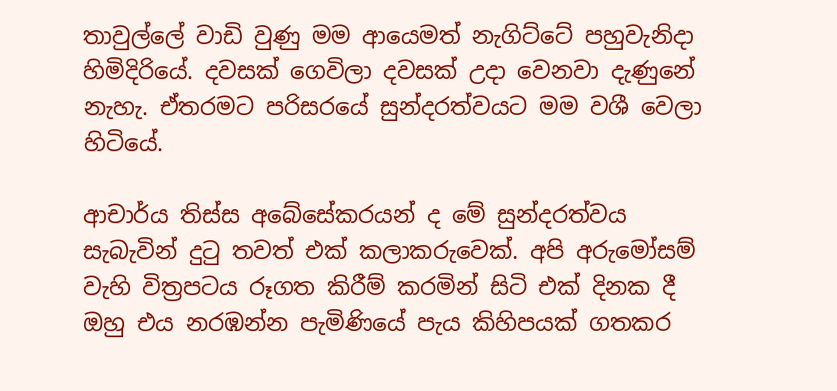තාවුල්ලේ වාඩි වුණු මම ආයෙමත් නැගිට්ටේ පහුවැනිදා හිමිදිරියේ. දවසක් ගෙවිලා දවසක් උදා වෙනවා දැණුනේ නැහැ. ඒතරමට පරිසරයේ සුන්දරත්වයට මම වශී වෙලා හිටියේ.

ආචාර්ය තිස්ස අබේසේකරයන් ද මේ සුන්දරත්වය සැබැවින් දුටු තවත් එක් කලාකරුවෙක්. අපි අරුමෝසම් වැහි විත්‍රපටය රූගත කිරීම් කරමින් සිටි එක් දිනක දී ඔහු එය නරඹන්න පැමිණියේ පැය කිහිපයක් ගතකර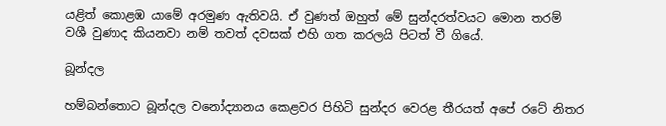යළිත් කොළඹ යාමේ අරමුණ ඇතිවයි. ඒ වුණත් ඔහුත් මේ සුන්දරත්වයට මොන තරම් වශී වුණාද කියනවා නම් තවත් දවසක් එහි ගත කරලයි පිටත් වී ගියේ.

බූන්දල

හම්බන්තොට බූන්දල වනෝද්‍යානය කෙළවර පිහිටි සුන්දර වෙරළ තීරයත් අපේ රටේ නිතර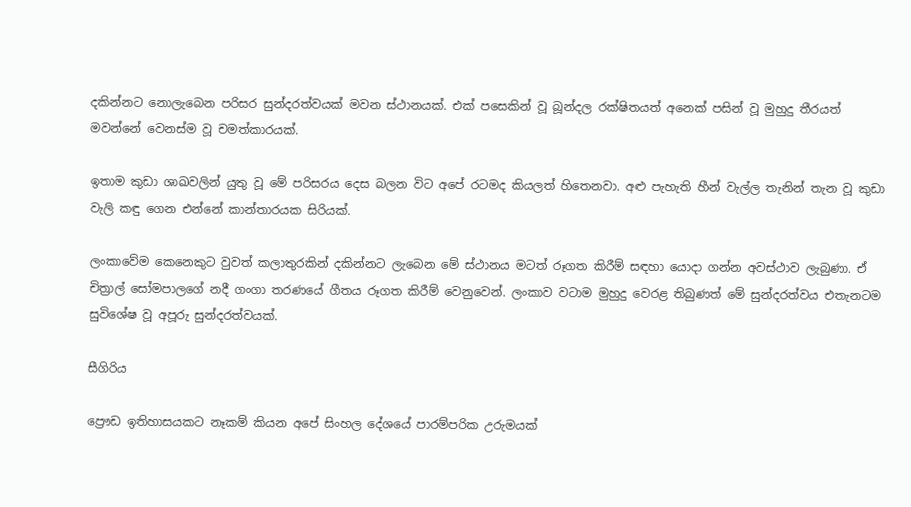දකින්නට නොලැබෙන පරිසර සුන්දරත්වයක් මවන ස්ථානයක්. එක් පසෙකින් වූ බූන්දල රක්ෂිතයත් අනෙක් පසින් වූ මුහුදු තීරයත් මවන්නේ වෙනස්ම වූ චමත්කාරයක්.

ඉතාම කුඩා ශාඛවලින් යුතු වූ මේ පරිසරය දෙස බලන විට අපේ රටමද කියලත් හිතෙනවා. අළු පැහැති හීන් වැල්ල තැනින් තැන වූ කුඩා වැලි කඳු ගෙන එන්නේ කාන්තාරයක සිරියක්.

ලංකාවේම කෙනෙකුට වුවත් කලාතුරකින් දකින්නට ලැබෙන මේ ස්ථානය මටත් රූගත කිරීම් සඳහා යොදා ගන්න අවස්ථාව ලැබුණා. ඒ චිත්‍රාල් සෝමපාලගේ නදී ගංගා තරණයේ ගීතය රූගත කිරීම් වෙනුවෙන්. ලංකාව වටාම මුහුදු වෙරළ තිබුණත් මේ සුන්දරත්වය එතැනටම සුවිශේෂ වූ අපූරු සුන්දරත්වයක්.

සීගිරිය

ප්‍රෞඩ ඉතිහාසයකට නෑකම් කියන අපේ සිංහල දේශයේ පාරම්පරික උරුමයක්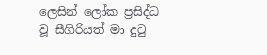ලෙසින් ලෝක ප්‍රසිද්ධ වූ සීගිරියත් මා දුටු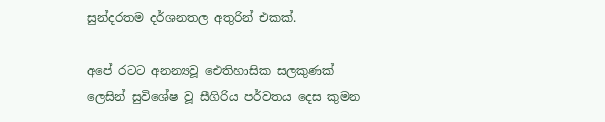සුන්දරතම දර්ශනතල අතුරින් එකක්.

අපේ රටට අනන්‍යවූ ඓතිහාසික සලකුණක් ලෙසින් සුවිශේෂ වූ සීගිරිය පර්වතය දෙස කුමන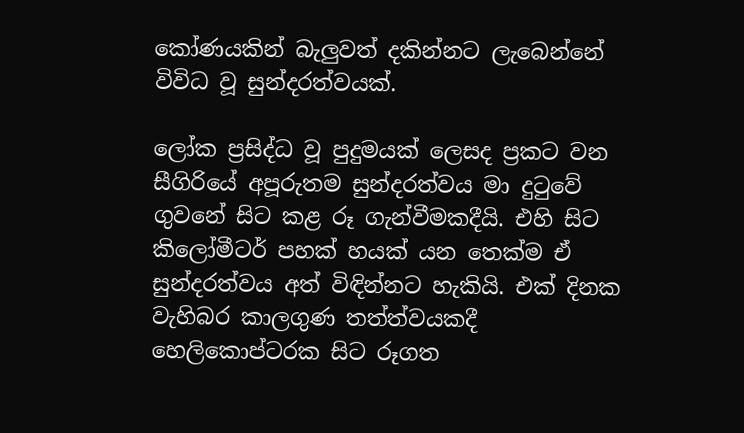කෝණයකින් බැලුවත් දකින්නට ලැබෙන්නේ විවිධ වූ සුන්දරත්වයක්.

ලෝක ප්‍රසිද්ධ වූ පුදුමයක් ලෙසද ප්‍රකට වන සීගිරියේ අපූරුතම සුන්දරත්වය මා දුටුවේ ගුවනේ සිට කළ රූ ගැන්වීමකදීයි. එහි සිට කිලෝමීටර් පහක් හයක් යන තෙක්ම ඒ සුන්දරත්වය අත් විඳින්නට හැකියි. එක් දිනක වැහිබර කාලගුණ තත්ත්වයකදී හෙලිකොප්ටරක සිට රූගත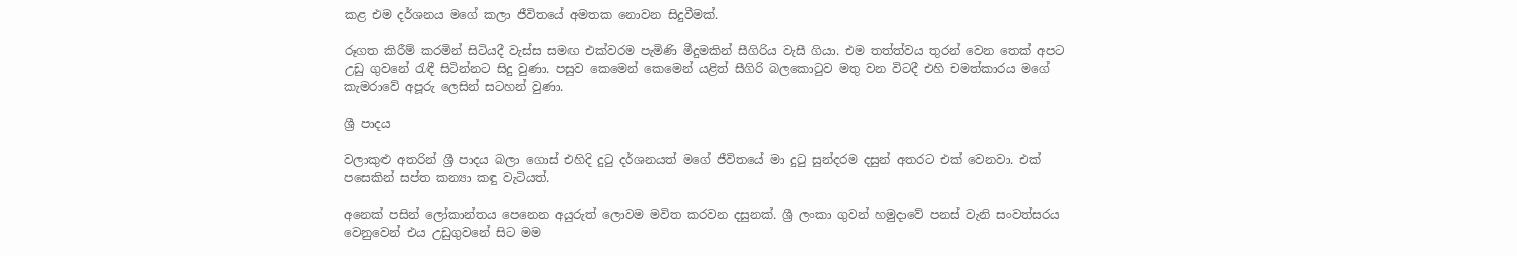කළ එම දර්ශනය මගේ කලා ජීවිතයේ අමතක නොවන සිදුවීමක්.

රූගත කිරීම් කරමින් සිටියදී වැස්ස සමඟ එක්වරම පැමිණි මීදුමකින් සීගිරිය වැසී ගියා. එම තත්ත්වය තුරන් වෙන තෙක් අපට උඩු ගුවනේ රැඳී සිටින්නට සිදු වුණා. පසුව කෙමෙන් කෙමෙන් යළිත් සීගිරි බලකොටුව මතු වන විටදී එහි චමත්කාරය මගේ කැමරාවේ අපූරු ලෙසින් සටහන් වුණා.

ශ්‍රී පාදය

වලාකුළු අතරින් ශ්‍රී පාදය බලා ගොස් එහිදි දුටු දර්ශනයත් මගේ ජීවිතයේ මා දුටු සුන්දරම දසුන් අතරට එක් වෙනවා. එක් පසෙකින් සප්ත කන්‍යා කඳු වැටියත්.

අනෙක් පසින් ලෝකාන්තය පෙනෙන අයුරුත් ලොවම මවිත කරවන දසුනක්. ශ්‍රී ලංකා ගුවන් හමුදාවේ පනස් වැනි සංවත්සරය වෙනුවෙන් එය උඩුගුවනේ සිට මම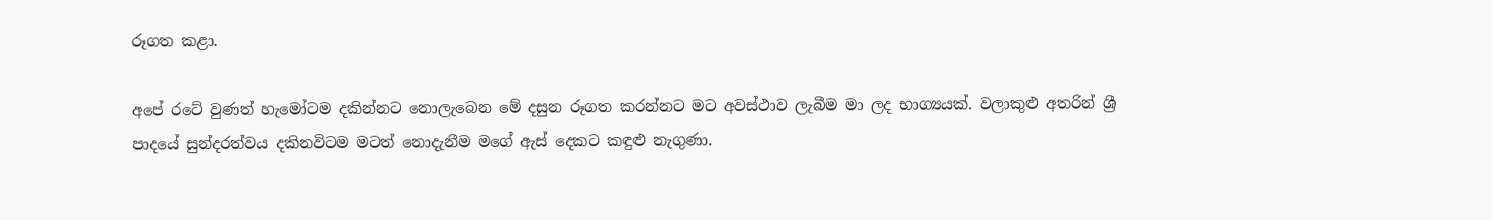රූගත කළා.

අපේ රටේ වුණත් හැමෝටම දකින්නට නොලැබෙන මේ දසුන රූගත කරන්නට මට අවස්ථාව ලැබීම මා ලද භාග්‍යයක්. වලාකුළු අතරින් ශ්‍රී පාදයේ සුන්දරත්වය දකිනවිටම මටත් නොදැනීම මගේ ඇස් දෙකට කඳුළු නැගුණා.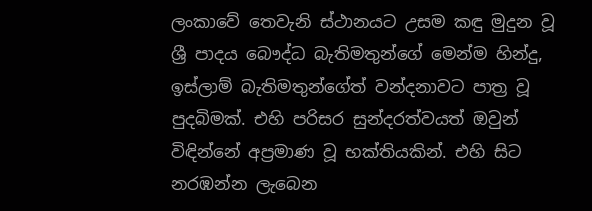ලංකාවේ තෙවැනි ස්ථානයට උසම කඳු මුදුන වූ ශ්‍රී පාදය බෞද්ධ බැතිමතුන්ගේ මෙන්ම හින්දු, ඉස්ලාම් බැතිමතුන්ගේත් වන්දනාවට පාත්‍ර වූ පුදබිමක්. එහි පරිසර සුන්දරත්වයත් ඔවුන් විඳින්නේ අප්‍රමාණ වූ භක්තියකින්. එහි සිට නරඹන්න ලැබෙන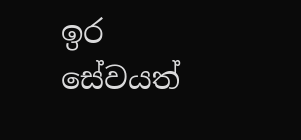ඉර සේවයත්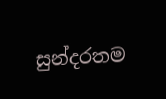සුන්දරතම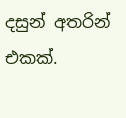දසුන් අතරින් එකක්.